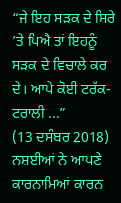“ਜੇ ਇਹ ਸੜਕ ਦੇ ਸਿਰੇ ’ਤੇ ਪਿਐ ਤਾਂ ਇਹਨੂੰ ਸੜਕ ਦੇ ਵਿਚਾਲੇ ਕਰ ਦੇ। ਆਪੇ ਕੋਈ ਟਰੱਕ-ਟਰਾਲੀ ...”
(13 ਦਸੰਬਰ 2018)
ਨਸ਼ਈਆਂ ਨੇ ਆਪਣੇ ਕਾਰਨਾਮਿਆਂ ਕਾਰਨ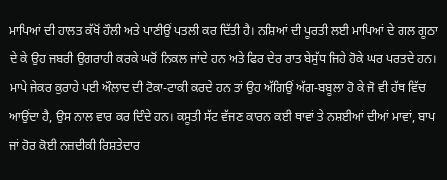ਮਾਪਿਆਂ ਦੀ ਹਾਲਤ ਕੱਖੋਂ ਹੌਲੀ ਅਤੇ ਪਾਣੀਉਂ ਪਤਲੀ ਕਰ ਦਿੱਤੀ ਹੈ। ਨਸ਼ਿਆਂ ਦੀ ਪੂਰਤੀ ਲਈ ਮਾਪਿਆਂ ਦੇ ਗਲ ਗੂਠਾ ਦੇ ਕੇ ਉਹ ਜਬਰੀ ਉਗਰਾਹੀ ਕਰਕੇ ਘਰੋਂ ਨਿਕਲ ਜਾਂਦੇ ਹਨ ਅਤੇ ਫਿਰ ਦੇਰ ਰਾਤ ਬੇਸੁੱਧ ਜਿਹੇ ਹੋਕੇ ਘਰ ਪਰਤਦੇ ਹਨ। ਮਾਪੇ ਜੇਕਰ ਕੁਰਾਹੇ ਪਈ ਔਲਾਦ ਦੀ ਟੋਕਾ-ਟਾਕੀ ਕਰਦੇ ਹਨ ਤਾਂ ਉਹ ਅੱਗਿਉਂ ਅੱਗ-ਬਬੂਲਾ ਹੋ ਕੇ ਜੋ ਵੀ ਹੱਥ ਵਿੱਚ ਆਉਂਦਾ ਹੈ, ਉਸ ਨਾਲ ਵਾਰ ਕਰ ਦਿੰਦੇ ਹਨ। ਕਸੂਤੀ ਸੱਟ ਵੱਜਣ ਕਾਰਨ ਕਈ ਥਾਵਾਂ ਤੇ ਨਸ਼ਈਆਂ ਦੀਆਂ ਮਾਵਾਂ, ਬਾਪ ਜਾਂ ਹੋਰ ਕੋਈ ਨਜ਼ਦੀਕੀ ਰਿਸ਼ਤੇਦਾਰ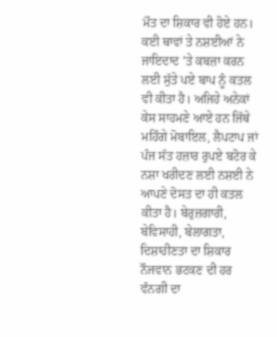ਮੌਤ ਦਾ ਸ਼ਿਕਾਰ ਵੀ ਹੋਏ ਹਨ। ਕਈ ਥਾਵਾਂ ਤੇ ਨਸ਼ਈਆਂ ਨੇ ਜਾਇਦਾਦ ’ਤੇ ਕਬਜ਼ਾ ਕਰਨ ਲਈ ਸੁੱਤੇ ਪਏ ਬਾਪ ਨੂੰ ਕਤਲ ਵੀ ਕੀਤਾ ਹੈ। ਅਜਿਹੇ ਅਨੇਕਾਂ ਕੇਸ ਸਾਹਮਣੇ ਆਏ ਹਨ ਜਿੱਥੇ ਮਹਿੰਗੇ ਮੋਬਾਇਲ, ਲੈਪਟਾਪ ਜਾਂ ਪੰਜ ਸੱਤ ਹਜ਼ਾਰ ਰੁਪਏ ਬਟੋਰ ਕੇ ਨਸ਼ਾ ਖਰੀਦਣ ਲਈ ਨਸ਼ਈ ਨੇ ਆਪਣੇ ਦੋਸਤ ਦਾ ਹੀ ਕਤਲ ਕੀਤਾ ਹੈ। ਬੇਰੁਜ਼ਗਾਰੀ, ਬੇਵਿਸਾਹੀ, ਬੇਲਾਗਤਾ, ਦਿਸ਼ਾਹੀਣਤਾ ਦਾ ਸ਼ਿਕਾਰ ਨੌਜਵਾਨ ਭਟਕਣ ਦੀ ਹਰ ਵੰਨਗੀ ਦਾ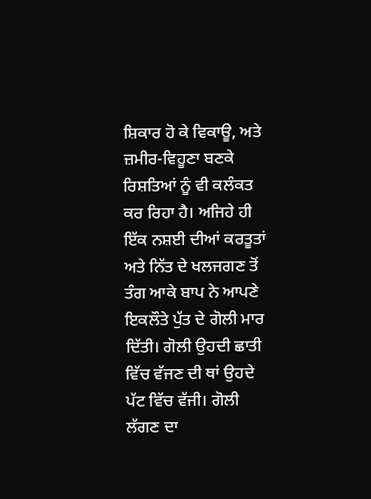ਸ਼ਿਕਾਰ ਹੋ ਕੇ ਵਿਕਾਊ, ਅਤੇ ਜ਼ਮੀਰ-ਵਿਹੂਣਾ ਬਣਕੇ ਰਿਸ਼ਤਿਆਂ ਨੂੰ ਵੀ ਕਲੰਕਤ ਕਰ ਰਿਹਾ ਹੈ। ਅਜਿਹੇ ਹੀ ਇੱਕ ਨਸ਼ਈ ਦੀਆਂ ਕਰਤੂਤਾਂ ਅਤੇ ਨਿੱਤ ਦੇ ਖਲਜਗਣ ਤੋਂ ਤੰਗ ਆਕੇ ਬਾਪ ਨੇ ਆਪਣੇ ਇਕਲੌਤੇ ਪੁੱਤ ਦੇ ਗੋਲੀ ਮਾਰ ਦਿੱਤੀ। ਗੋਲੀ ਉਹਦੀ ਛਾਤੀ ਵਿੱਚ ਵੱਜਣ ਦੀ ਥਾਂ ਉਹਦੇ ਪੱਟ ਵਿੱਚ ਵੱਜੀ। ਗੋਲੀ ਲੱਗਣ ਦਾ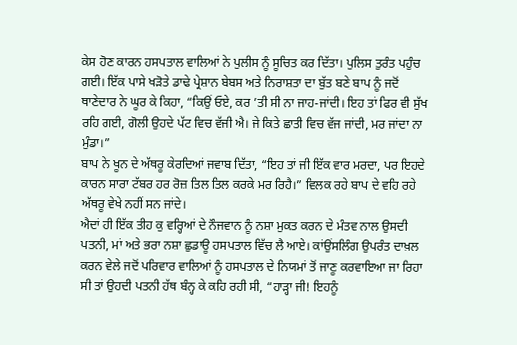ਕੇਸ ਹੋਣ ਕਾਰਨ ਹਸਪਤਾਲ ਵਾਲਿਆਂ ਨੇ ਪੁਲੀਸ ਨੂੰ ਸੂਚਿਤ ਕਰ ਦਿੱਤਾ। ਪੁਲਿਸ ਤੁਰੰਤ ਪਹੁੰਚ ਗਈ। ਇੱਕ ਪਾਸੇ ਖੜੋਤੇ ਡਾਢੇ ਪ੍ਰੇਸ਼ਾਨ ਬੇਬਸ ਅਤੇ ਨਿਰਾਸ਼ਤਾ ਦਾ ਬੁੱਤ ਬਣੇ ਬਾਪ ਨੂੰ ਜਦੋਂ ਥਾਣੇਦਾਰ ਨੇ ਘੂਰ ਕੇ ਕਿਹਾ, “ਕਿਉਂ ਓਏ, ਕਰ ’ਤੀ ਸੀ ਨਾ ਜਾਹ-ਜਾਂਦੀ। ਇਹ ਤਾਂ ਫਿਰ ਵੀ ਸੁੱਖ ਰਹਿ ਗਈ, ਗੋਲੀ ਉਹਦੇ ਪੱਟ ਵਿਚ ਵੱਜੀ ਐ। ਜੇ ਕਿਤੇ ਛਾਤੀ ਵਿਚ ਵੱਜ ਜਾਂਦੀ, ਮਰ ਜਾਂਦਾ ਨਾ ਮੁੰਡਾ।”
ਬਾਪ ਨੇ ਖੂਨ ਦੇ ਅੱਥਰੂ ਕੇਰਦਿਆਂ ਜਵਾਬ ਦਿੱਤਾ, “ਇਹ ਤਾਂ ਜੀ ਇੱਕ ਵਾਰ ਮਰਦਾ, ਪਰ ਇਹਦੇ ਕਾਰਨ ਸਾਰਾ ਟੱਬਰ ਹਰ ਰੋਜ਼ ਤਿਲ ਤਿਲ ਕਰਕੇ ਮਰ ਰਿਹੈ।” ਵਿਲਕ ਰਹੇ ਬਾਪ ਦੇ ਵਹਿ ਰਹੇ ਅੱਥਰੂ ਵੇਖੇ ਨਹੀਂ ਸਨ ਜਾਂਦੇ।
ਐਦਾਂ ਹੀ ਇੱਕ ਤੀਹ ਕੁ ਵਰ੍ਹਿਆਂ ਦੇ ਨੌਜਵਾਨ ਨੂੰ ਨਸ਼ਾ ਮੁਕਤ ਕਰਨ ਦੇ ਮੰਤਵ ਨਾਲ ਉਸਦੀ ਪਤਨੀ, ਮਾਂ ਅਤੇ ਭਰਾ ਨਸ਼ਾ ਛੁਡਾਊ ਹਸਪਤਾਲ ਵਿੱਚ ਲੈ ਆਏ। ਕਾਂਉਂਸਲਿੰਗ ਉਪਰੰਤ ਦਾਖ਼ਲ ਕਰਨ ਵੇਲੇ ਜਦੋਂ ਪਰਿਵਾਰ ਵਾਲਿਆਂ ਨੂੰ ਹਸਪਤਾਲ ਦੇ ਨਿਯਮਾਂ ਤੋਂ ਜਾਣੂ ਕਰਵਾਇਆ ਜਾ ਰਿਹਾ ਸੀ ਤਾਂ ਉਹਦੀ ਪਤਨੀ ਹੱਥ ਬੰਨ੍ਹ ਕੇ ਕਹਿ ਰਹੀ ਸੀ, “ਹਾੜ੍ਹਾ ਜੀ! ਇਹਨੂੰ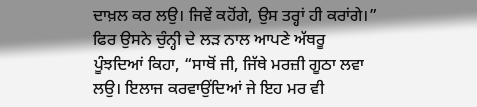ਦਾਖ਼ਲ ਕਰ ਲਉ। ਜਿਵੇਂ ਕਹੋਂਗੇ, ਉਸ ਤਰ੍ਹਾਂ ਹੀ ਕਰਾਂਗੇ।” ਫਿਰ ਉਸਨੇ ਚੁੰਨ੍ਹੀ ਦੇ ਲੜ ਨਾਲ ਆਪਣੇ ਅੱਥਰੂ ਪੂੰਝਦਿਆਂ ਕਿਹਾ, “ਸਾਥੋਂ ਜੀ, ਜਿੱਥੇ ਮਰਜ਼ੀ ਗੂਠਾ ਲਵਾ ਲਉ। ਇਲਾਜ ਕਰਵਾਉਂਦਿਆਂ ਜੇ ਇਹ ਮਰ ਵੀ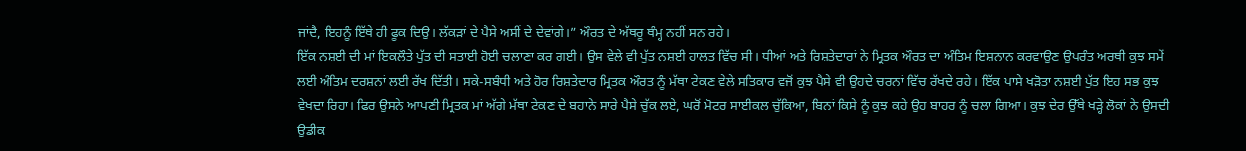ਜਾਂਦੈ, ਇਹਨੂੰ ਇੱਥੇ ਹੀ ਫੂਕ ਦਿਉ। ਲੱਕੜਾਂ ਦੇ ਪੈਸੇ ਅਸੀਂ ਦੇ ਦੇਵਾਂਗੇ।” ਔਰਤ ਦੇ ਅੱਥਰੂ ਥੰਮ੍ਹ ਨਹੀਂ ਸਨ ਰਹੇ।
ਇੱਕ ਨਸ਼ਈ ਦੀ ਮਾਂ ਇਕਲੌਤੇ ਪੁੱਤ ਦੀ ਸਤਾਈ ਹੋਈ ਚਲਾਣਾ ਕਰ ਗਈ। ਉਸ ਵੇਲੇ ਵੀ ਪੁੱਤ ਨਸ਼ਈ ਹਾਲਤ ਵਿੱਚ ਸੀ। ਧੀਆਂ ਅਤੇ ਰਿਸ਼ਤੇਦਾਰਾਂ ਨੇ ਮ੍ਰਿਤਕ ਔਰਤ ਦਾ ਅੰਤਿਮ ਇਸ਼ਨਾਨ ਕਰਵਾਉਣ ਉਪਰੰਤ ਅਰਥੀ ਕੁਝ ਸਮੇਂ ਲਈ ਅੰਤਿਮ ਦਰਸ਼ਨਾਂ ਲਈ ਰੱਖ ਦਿੱਤੀ। ਸਕੇ-ਸਬੰਧੀ ਅਤੇ ਹੋਰ ਰਿਸ਼ਤੇਦਾਰ ਮ੍ਰਿਤਕ ਔਰਤ ਨੂੰ ਮੱਥਾ ਟੇਕਣ ਵੇਲੇ ਸਤਿਕਾਰ ਵਜੋਂ ਕੁਝ ਪੈਸੇ ਵੀ ਉਹਦੇ ਚਰਨਾਂ ਵਿੱਚ ਰੱਖਦੇ ਰਹੇ। ਇੱਕ ਪਾਸੇ ਖੜੋਤਾ ਨਸ਼ਈ ਪੁੱਤ ਇਹ ਸਭ ਕੁਝ ਵੇਖਦਾ ਰਿਹਾ। ਫਿਰ ਉਸਨੇ ਆਪਣੀ ਮ੍ਰਿਤਕ ਮਾਂ ਅੱਗੇ ਮੱਥਾ ਟੇਕਣ ਦੇ ਬਹਾਨੇ ਸਾਰੇ ਪੈਸੇ ਚੁੱਕ ਲਏ, ਘਰੋਂ ਮੋਟਰ ਸਾਈਕਲ ਚੁੱਕਿਆ, ਬਿਨਾਂ ਕਿਸੇ ਨੂੰ ਕੁਝ ਕਹੇ ਉਹ ਬਾਹਰ ਨੂੰ ਚਲਾ ਗਿਆ। ਕੁਝ ਦੇਰ ਉੱਥੇ ਖੜ੍ਹੇ ਲੋਕਾਂ ਨੇ ਉਸਦੀ ਉਡੀਕ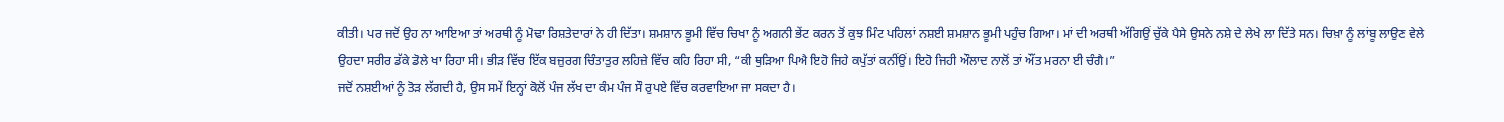ਕੀਤੀ। ਪਰ ਜਦੋਂ ਉਹ ਨਾ ਆਇਆ ਤਾਂ ਅਰਥੀ ਨੂੰ ਮੋਢਾ ਰਿਸ਼ਤੇਦਾਰਾਂ ਨੇ ਹੀ ਦਿੱਤਾ। ਸ਼ਮਸ਼ਾਨ ਭੂਮੀ ਵਿੱਚ ਚਿਖਾ ਨੂੰ ਅਗਨੀ ਭੇਂਟ ਕਰਨ ਤੋਂ ਕੁਝ ਮਿੰਟ ਪਹਿਲਾਂ ਨਸ਼ਈ ਸ਼ਮਸ਼ਾਨ ਭੂਮੀ ਪਹੁੰਚ ਗਿਆ। ਮਾਂ ਦੀ ਅਰਥੀ ਅੱਗਿਉਂ ਚੁੱਕੇ ਪੈਸੇ ਉਸਨੇ ਨਸ਼ੇ ਦੇ ਲੇਖੇ ਲਾ ਦਿੱਤੇ ਸਨ। ਚਿਖ਼ਾ ਨੂੰ ਲਾਂਬੂ ਲਾਉਣ ਵੇਲੇ ਉਹਦਾ ਸਰੀਰ ਡੱਕੇ ਡੋਲੇ ਖਾ ਰਿਹਾ ਸੀ। ਭੀੜ ਵਿੱਚ ਇੱਕ ਬਜ਼ੁਰਗ ਚਿੰਤਾਤੁਰ ਲਹਿਜ਼ੇ ਵਿੱਚ ਕਹਿ ਰਿਹਾ ਸੀ, “ਕੀ ਥੁੜਿਆ ਪਿਐ ਇਹੋ ਜਿਹੇ ਕਪੁੱਤਾਂ ਕਨੀਂਉਂ। ਇਹੋ ਜਿਹੀ ਔਲਾਦ ਨਾਲੋਂ ਤਾਂ ਔਂਤ ਮਰਨਾ ਈ ਚੰਗੈ।”
ਜਦੋਂ ਨਸ਼ਈਆਂ ਨੂੰ ਤੋੜ ਲੱਗਦੀ ਹੈ, ਉਸ ਸਮੇਂ ਇਨ੍ਹਾਂ ਕੋਲੋਂ ਪੰਜ ਲੱਖ ਦਾ ਕੰਮ ਪੰਜ ਸੌ ਰੁਪਏ ਵਿੱਚ ਕਰਵਾਇਆ ਜਾ ਸਕਦਾ ਹੈ।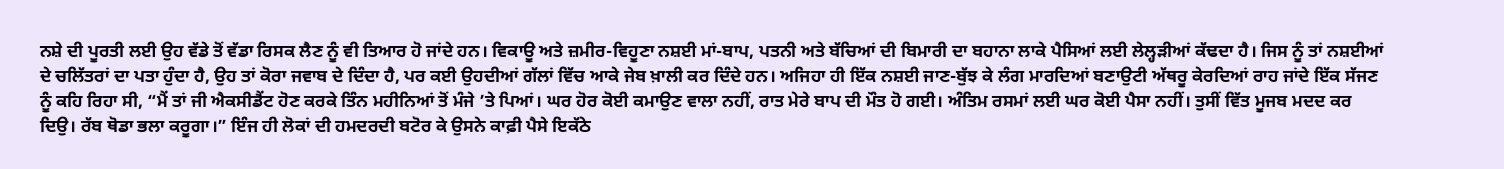ਨਸ਼ੇ ਦੀ ਪੂਰਤੀ ਲਈ ਉਹ ਵੱਡੇ ਤੋਂ ਵੱਡਾ ਰਿਸਕ ਲੈਣ ਨੂੰ ਵੀ ਤਿਆਰ ਹੋ ਜਾਂਦੇ ਹਨ। ਵਿਕਾਊ ਅਤੇ ਜ਼ਮੀਰ-ਵਿਹੂਣਾ ਨਸ਼ਈ ਮਾਂ-ਬਾਪ, ਪਤਨੀ ਅਤੇ ਬੱਚਿਆਂ ਦੀ ਬਿਮਾਰੀ ਦਾ ਬਹਾਨਾ ਲਾਕੇ ਪੈਸਿਆਂ ਲਈ ਲੇਲ੍ਹੜੀਆਂ ਕੱਢਦਾ ਹੈ। ਜਿਸ ਨੂੰ ਤਾਂ ਨਸ਼ਈਆਂ ਦੇ ਚਲਿੱਤਰਾਂ ਦਾ ਪਤਾ ਹੁੰਦਾ ਹੈ, ਉਹ ਤਾਂ ਕੋਰਾ ਜਵਾਬ ਦੇ ਦਿੰਦਾ ਹੈ, ਪਰ ਕਈ ਉਹਦੀਆਂ ਗੱਲਾਂ ਵਿੱਚ ਆਕੇ ਜੇਬ ਖ਼ਾਲੀ ਕਰ ਦਿੰਦੇ ਹਨ। ਅਜਿਹਾ ਹੀ ਇੱਕ ਨਸ਼ਈ ਜਾਣ-ਬੁੱਝ ਕੇ ਲੰਗ ਮਾਰਦਿਆਂ ਬਣਾਉਟੀ ਅੱਥਰੂ ਕੇਰਦਿਆਂ ਰਾਹ ਜਾਂਦੇ ਇੱਕ ਸੱਜਣ ਨੂੰ ਕਹਿ ਰਿਹਾ ਸੀ, “ਮੈਂ ਤਾਂ ਜੀ ਐਕਸੀਡੈਂਟ ਹੋਣ ਕਰਕੇ ਤਿੰਨ ਮਹੀਨਿਆਂ ਤੋਂ ਮੰਜੇ ’ਤੇ ਪਿਆਂ। ਘਰ ਹੋਰ ਕੋਈ ਕਮਾਉਣ ਵਾਲਾ ਨਹੀਂ, ਰਾਤ ਮੇਰੇ ਬਾਪ ਦੀ ਮੌਤ ਹੋ ਗਈ। ਅੰਤਿਮ ਰਸਮਾਂ ਲਈ ਘਰ ਕੋਈ ਪੈਸਾ ਨਹੀਂ। ਤੁਸੀਂ ਵਿੱਤ ਮੂਜਬ ਮਦਦ ਕਰ ਦਿਉ। ਰੱਬ ਥੋਡਾ ਭਲਾ ਕਰੂਗਾ।” ਇੰਜ ਹੀ ਲੋਕਾਂ ਦੀ ਹਮਦਰਦੀ ਬਟੋਰ ਕੇ ਉਸਨੇ ਕਾਫ਼ੀ ਪੈਸੇ ਇਕੱਠੇ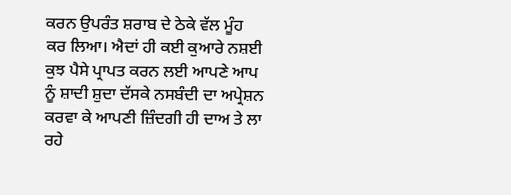ਕਰਨ ਉਪਰੰਤ ਸ਼ਰਾਬ ਦੇ ਠੇਕੇ ਵੱਲ ਮੂੰਹ ਕਰ ਲਿਆ। ਐਦਾਂ ਹੀ ਕਈ ਕੁਆਰੇ ਨਸ਼ਈ ਕੁਝ ਪੈਸੇ ਪ੍ਰਾਪਤ ਕਰਨ ਲਈ ਆਪਣੇ ਆਪ ਨੂੰ ਸ਼ਾਦੀ ਸ਼ੁਦਾ ਦੱਸਕੇ ਨਸਬੰਦੀ ਦਾ ਅਪ੍ਰੇਸ਼ਨ ਕਰਵਾ ਕੇ ਆਪਣੀ ਜ਼ਿੰਦਗੀ ਹੀ ਦਾਅ ਤੇ ਲਾ ਰਹੇ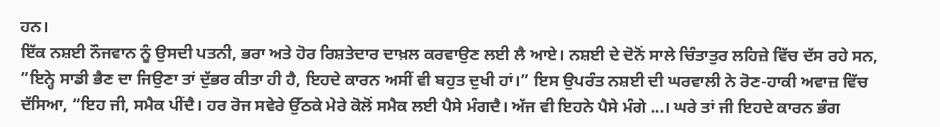ਹਨ।
ਇੱਕ ਨਸ਼ਈ ਨੌਜਵਾਨ ਨੂੰ ਉਸਦੀ ਪਤਨੀ, ਭਰਾ ਅਤੇ ਹੋਰ ਰਿਸ਼ਤੇਦਾਰ ਦਾਖ਼ਲ ਕਰਵਾਉਣ ਲਈ ਲੈ ਆਏ। ਨਸ਼ਈ ਦੇ ਦੋਨੋਂ ਸਾਲੇ ਚਿੰਤਾਤੁਰ ਲਹਿਜ਼ੇ ਵਿੱਚ ਦੱਸ ਰਹੇ ਸਨ, ”ਇਨ੍ਹੇ ਸਾਡੀ ਭੈਣ ਦਾ ਜਿਉਣਾ ਤਾਂ ਦੁੱਭਰ ਕੀਤਾ ਹੀ ਹੈ, ਇਹਦੇ ਕਾਰਨ ਅਸੀਂ ਵੀ ਬਹੁਤ ਦੁਖੀ ਹਾਂ।” ਇਸ ਉਪਰੰਤ ਨਸ਼ਈ ਦੀ ਘਰਵਾਲੀ ਨੇ ਰੋਣ-ਹਾਕੀ ਅਵਾਜ਼ ਵਿੱਚ ਦੱਸਿਆ, “ਇਹ ਜੀ, ਸਮੈਕ ਪੀਂਦੈ। ਹਰ ਰੋਜ ਸਵੇਰੇ ਉੱਠਕੇ ਮੇਰੇ ਕੋਲੋਂ ਸਮੈਕ ਲਈ ਪੈਸੇ ਮੰਗਦੈ। ਅੱਜ ਵੀ ਇਹਨੇ ਪੈਸੇ ਮੰਗੇ ...। ਘਰੇ ਤਾਂ ਜੀ ਇਹਦੇ ਕਾਰਨ ਭੰਗ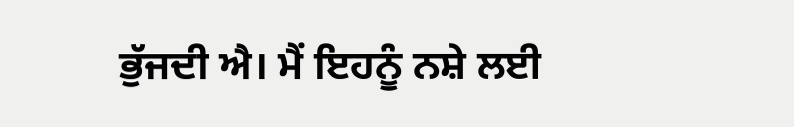ਭੁੱਜਦੀ ਐ। ਮੈਂ ਇਹਨੂੰ ਨਸ਼ੇ ਲਈ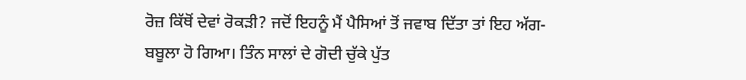ਰੋਜ਼ ਕਿੱਥੋਂ ਦੇਵਾਂ ਰੋਕੜੀ? ਜਦੋਂ ਇਹਨੂੰ ਮੈਂ ਪੈਸਿਆਂ ਤੋਂ ਜਵਾਬ ਦਿੱਤਾ ਤਾਂ ਇਹ ਅੱਗ-ਬਬੂਲਾ ਹੋ ਗਿਆ। ਤਿੰਨ ਸਾਲਾਂ ਦੇ ਗੋਦੀ ਚੁੱਕੇ ਪੁੱਤ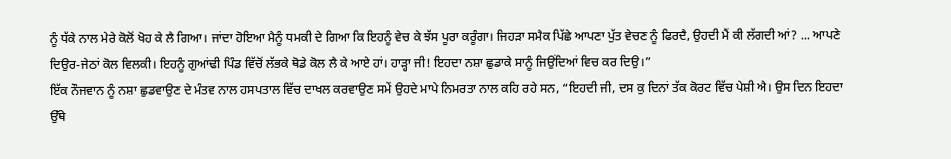ਨੂੰ ਧੱਕੇ ਨਾਲ ਮੇਰੇ ਕੋਲੋਂ ਖੋਹ ਕੇ ਲੈ ਗਿਆ। ਜਾਂਦਾ ਹੋਇਆ ਮੈਨੂੰ ਧਮਕੀ ਦੇ ਗਿਆ ਕਿ ਇਹਨੂੰ ਵੇਚ ਕੇ ਝੱਸ ਪੂਰਾ ਕਰੂੰਗਾ। ਜਿਹੜਾ ਸਮੈਕ ਪਿੱਛੇ ਆਪਣਾ ਪੁੱਤ ਵੇਚਣ ਨੂੰ ਫਿਰਦੈ, ਉਹਦੀ ਮੈਂ ਕੀ ਲੱਗਦੀ ਆਂ? ... ਆਪਣੇ ਦਿਉਰ-ਜੇਠਾਂ ਕੋਲ ਵਿਲਕੀ। ਇਹਨੂੰ ਗੁਆਂਢੀ ਪਿੰਡ ਵਿੱਚੋਂ ਲੱਭਕੇ ਥੋਡੇ ਕੋਲ ਲੈ ਕੇ ਆਏ ਹਾਂ। ਹਾੜ੍ਹਾ ਜੀ! ਇਹਦਾ ਨਸ਼ਾ ਛੁਡਾਕੇ ਸਾਨੂੰ ਜਿਉਂਦਿਆਂ ਵਿਚ ਕਰ ਦਿਉ।”
ਇੱਕ ਨੌਜਵਾਨ ਨੂੰ ਨਸ਼ਾ ਛੁਡਵਾਉਣ ਦੇ ਮੰਤਵ ਨਾਲ ਹਸਪਤਾਲ ਵਿੱਚ ਦਾਖਲ ਕਰਵਾਉਣ ਸਮੇਂ ਉਹਦੇ ਮਾਪੇ ਨਿਮਰਤਾ ਨਾਲ ਕਹਿ ਰਹੇ ਸਨ, “ਇਹਦੀ ਜੀ, ਦਸ ਕੁ ਦਿਨਾਂ ਤੱਕ ਕੋਰਟ ਵਿੱਚ ਪੇਸ਼ੀ ਐ। ਉਸ ਦਿਨ ਇਹਦਾ ਉੱਥੇ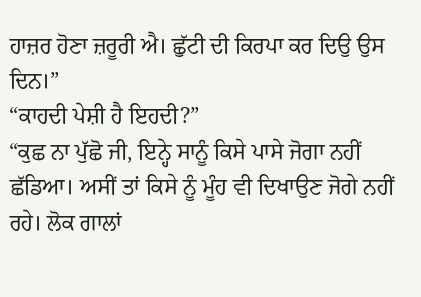ਹਾਜ਼ਰ ਹੋਣਾ ਜ਼ਰੂਰੀ ਐ। ਛੁੱਟੀ ਦੀ ਕਿਰਪਾ ਕਰ ਦਿਉ ਉਸ ਦਿਨ।”
“ਕਾਹਦੀ ਪੇਸ਼ੀ ਹੈ ਇਹਦੀ?”
“ਕੁਛ ਨਾ ਪੁੱਛੋ ਜੀ, ਇਨ੍ਹੇ ਸਾਨੂੰ ਕਿਸੇ ਪਾਸੇ ਜੋਗਾ ਨਹੀਂ ਛੱਡਿਆ। ਅਸੀਂ ਤਾਂ ਕਿਸੇ ਨੂੰ ਮੂੰਹ ਵੀ ਦਿਖਾਉਣ ਜੋਗੇ ਨਹੀਂ ਰਹੇ। ਲੋਕ ਗਾਲਾਂ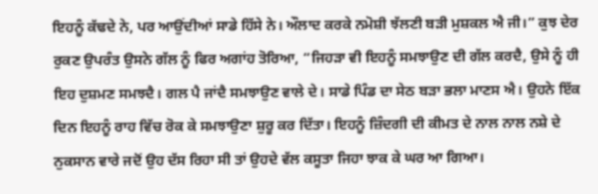ਇਹਨੂੰ ਕੱਢਦੇ ਨੇ, ਪਰ ਆਉਂਦੀਆਂ ਸਾਡੇ ਹਿੱਸੇ ਨੇ। ਔਲਾਦ ਕਰਕੇ ਨਮੋਸ਼ੀ ਝੱਲਣੀ ਬੜੀ ਮੁਸ਼ਕਲ ਐ ਜੀ।” ਕੁਝ ਦੇਰ ਰੁਕਣ ਉਪਰੰਤ ਉਸਨੇ ਗੱਲ ਨੂੰ ਫਿਰ ਅਗਾਂਹ ਤੋਰਿਆ, “ਜਿਹੜਾ ਵੀ ਇਹਨੂੰ ਸਮਝਾਉਣ ਦੀ ਗੱਲ ਕਰਦੈ, ਉਸੇ ਨੂੰ ਹੀ ਇਹ ਦੁਸ਼ਮਣ ਸਮਝਦੈ। ਗਲ ਪੈ ਜਾਂਦੈ ਸਮਝਾਉਣ ਵਾਲੇ ਦੇ। ਸਾਡੇ ਪਿੰਡ ਦਾ ਸੇਠ ਬੜਾ ਭਲਾ ਮਾਣਸ ਐ। ਉਹਨੇ ਇੱਕ ਦਿਨ ਇਹਨੂੰ ਰਾਹ ਵਿੱਚ ਰੋਕ ਕੇ ਸਮਝਾਉਣਾ ਸ਼ੁਰੂ ਕਰ ਦਿੱਤਾ। ਇਹਨੂੰ ਜ਼ਿੰਦਗੀ ਦੀ ਕੀਮਤ ਦੇ ਨਾਲ ਨਾਲ ਨਸ਼ੇ ਦੇ ਨੁਕਸਾਨ ਵਾਰੇ ਜਦੋਂ ਉਹ ਦੱਸ ਰਿਹਾ ਸੀ ਤਾਂ ਉਹਦੇ ਵੱਲ ਕਸੂਤਾ ਜਿਹਾ ਝਾਕ ਕੇ ਘਰ ਆ ਗਿਆ।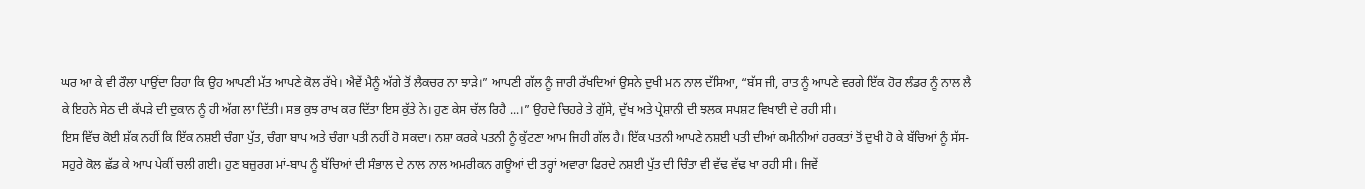ਘਰ ਆ ਕੇ ਵੀ ਰੌਲਾ ਪਾਉਂਦਾ ਰਿਹਾ ਕਿ ਉਹ ਆਪਣੀ ਮੱਤ ਆਪਣੇ ਕੋਲ ਰੱਖੇ। ਐਵੇਂ ਮੈਨੂੰ ਅੱਗੇ ਤੋਂ ਲੈਕਚਰ ਨਾ ਝਾੜੇ।” ਆਪਣੀ ਗੱਲ ਨੂੰ ਜਾਰੀ ਰੱਖਦਿਆਂ ਉਸਨੇ ਦੁਖੀ ਮਨ ਨਾਲ ਦੱਸਿਆ, “ਬੱਸ ਜੀ, ਰਾਤ ਨੂੰ ਆਪਣੇ ਵਰਗੇ ਇੱਕ ਹੋਰ ਲੰਡਰ ਨੂੰ ਨਾਲ ਲੈ ਕੇ ਇਹਨੇ ਸੇਠ ਦੀ ਕੱਪੜੇ ਦੀ ਦੁਕਾਨ ਨੂੰ ਹੀ ਅੱਗ ਲਾ ਦਿੱਤੀ। ਸਭ ਕੁਝ ਰਾਖ ਕਰ ਦਿੱਤਾ ਇਸ ਕੁੱਤੇ ਨੇ। ਹੁਣ ਕੇਸ ਚੱਲ ਰਿਹੈ ...।” ਉਹਦੇ ਚਿਹਰੇ ਤੇ ਗੁੱਸੇ, ਦੁੱਖ ਅਤੇ ਪ੍ਰੇਸ਼ਾਨੀ ਦੀ ਝਲਕ ਸਪਸ਼ਟ ਵਿਖਾਈ ਦੇ ਰਹੀ ਸੀ।
ਇਸ ਵਿੱਚ ਕੋਈ ਸ਼ੱਕ ਨਹੀਂ ਕਿ ਇੱਕ ਨਸ਼ਈ ਚੰਗਾ ਪੁੱਤ, ਚੰਗਾ ਬਾਪ ਅਤੇ ਚੰਗਾ ਪਤੀ ਨਹੀਂ ਹੋ ਸਕਦਾ। ਨਸ਼ਾ ਕਰਕੇ ਪਤਨੀ ਨੂੰ ਕੁੱਟਣਾ ਆਮ ਜਿਹੀ ਗੱਲ ਹੈ। ਇੱਕ ਪਤਨੀ ਆਪਣੇ ਨਸ਼ਈ ਪਤੀ ਦੀਆਂ ਕਮੀਨੀਆਂ ਹਰਕਤਾਂ ਤੋਂ ਦੁਖੀ ਹੋ ਕੇ ਬੱਚਿਆਂ ਨੂੰ ਸੱਸ-ਸਹੁਰੇ ਕੋਲ ਛੱਡ ਕੇ ਆਪ ਪੇਕੀਂ ਚਲੀ ਗਈ। ਹੁਣ ਬਜ਼ੁਰਗ ਮਾਂ-ਬਾਪ ਨੂੰ ਬੱਚਿਆਂ ਦੀ ਸੰਭਾਲ ਦੇ ਨਾਲ ਨਾਲ ਅਮਰੀਕਨ ਗਊਆਂ ਦੀ ਤਰ੍ਹਾਂ ਅਵਾਰਾ ਫਿਰਦੇ ਨਸ਼ਈ ਪੁੱਤ ਦੀ ਚਿੰਤਾ ਵੀ ਵੱਢ ਵੱਢ ਖਾ ਰਹੀ ਸੀ। ਜਿਵੇਂ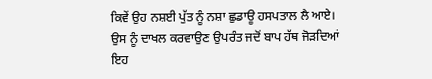ਕਿਵੇਂ ਉਹ ਨਸ਼ਈ ਪੁੱਤ ਨੂੰ ਨਸ਼ਾ ਛੁਡਾਊ ਹਸਪਤਾਲ ਲੈ ਆਏ। ਉਸ ਨੂੰ ਦਾਖਲ ਕਰਵਾਉਣ ਉਪਰੰਤ ਜਦੋਂ ਬਾਪ ਹੱਥ ਜੋੜਦਿਆਂ ਇਹ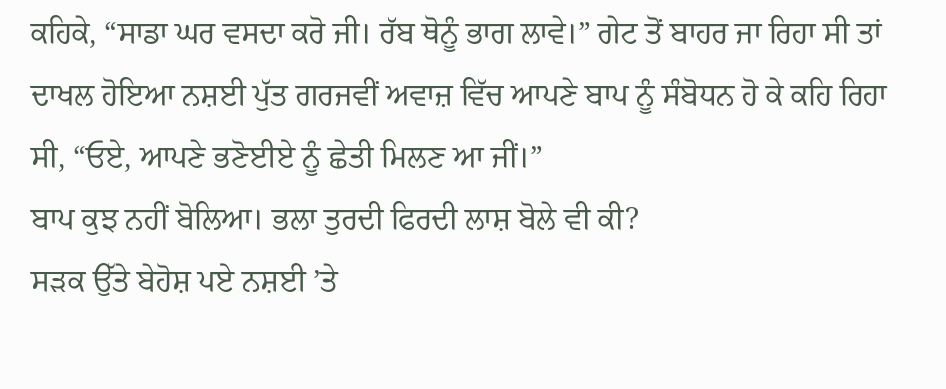ਕਹਿਕੇ, “ਸਾਡਾ ਘਰ ਵਸਦਾ ਕਰੋ ਜੀ। ਰੱਬ ਥੋਨੂੰ ਭਾਗ ਲਾਵੇ।” ਗੇਟ ਤੋਂ ਬਾਹਰ ਜਾ ਰਿਹਾ ਸੀ ਤਾਂ ਦਾਖਲ ਹੋਇਆ ਨਸ਼ਈ ਪੁੱਤ ਗਰਜਵੀਂ ਅਵਾਜ਼ ਵਿੱਚ ਆਪਣੇ ਬਾਪ ਨੂੰ ਸੰਬੋਧਨ ਹੋ ਕੇ ਕਹਿ ਰਿਹਾ ਸੀ, “ਓਏ, ਆਪਣੇ ਭਣੋਈਏ ਨੂੰ ਛੇਤੀ ਮਿਲਣ ਆ ਜੀਂ।”
ਬਾਪ ਕੁਝ ਨਹੀਂ ਬੋਲਿਆ। ਭਲਾ ਤੁਰਦੀ ਫਿਰਦੀ ਲਾਸ਼ ਬੋਲੇ ਵੀ ਕੀ?
ਸੜਕ ਉੱਤੇ ਬੇਹੋਸ਼ ਪਏ ਨਸ਼ਈ ’ਤੇ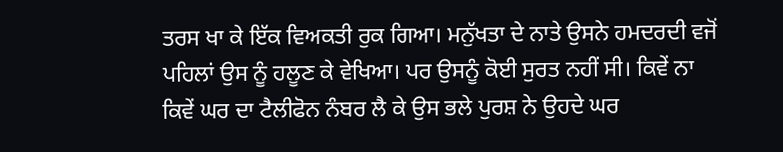ਤਰਸ ਖਾ ਕੇ ਇੱਕ ਵਿਅਕਤੀ ਰੁਕ ਗਿਆ। ਮਨੁੱਖਤਾ ਦੇ ਨਾਤੇ ਉਸਨੇ ਹਮਦਰਦੀ ਵਜੋਂ ਪਹਿਲਾਂ ਉਸ ਨੂੰ ਹਲੂਣ ਕੇ ਵੇਖਿਆ। ਪਰ ਉਸਨੂੰ ਕੋਈ ਸੁਰਤ ਨਹੀਂ ਸੀ। ਕਿਵੇਂ ਨਾ ਕਿਵੇਂ ਘਰ ਦਾ ਟੈਲੀਫੋਨ ਨੰਬਰ ਲੈ ਕੇ ਉਸ ਭਲੇ ਪੁਰਸ਼ ਨੇ ਉਹਦੇ ਘਰ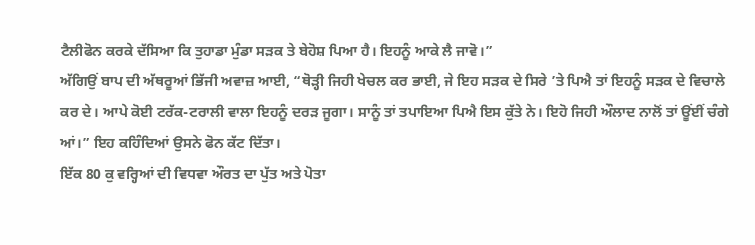ਟੈਲੀਫੋਨ ਕਰਕੇ ਦੱਸਿਆ ਕਿ ਤੁਹਾਡਾ ਮੁੰਡਾ ਸੜਕ ਤੇ ਬੇਹੋਸ਼ ਪਿਆ ਹੈ। ਇਹਨੂੰ ਆਕੇ ਲੈ ਜਾਵੋ।”
ਅੱਗਿਉਂ ਬਾਪ ਦੀ ਅੱਥਰੂਆਂ ਭਿੱਜੀ ਅਵਾਜ਼ ਆਈ, “ਥੋੜ੍ਹੀ ਜਿਹੀ ਖੇਚਲ ਕਰ ਭਾਈ, ਜੇ ਇਹ ਸੜਕ ਦੇ ਸਿਰੇ ’ਤੇ ਪਿਐ ਤਾਂ ਇਹਨੂੰ ਸੜਕ ਦੇ ਵਿਚਾਲੇ ਕਰ ਦੇ। ਆਪੇ ਕੋਈ ਟਰੱਕ-ਟਰਾਲੀ ਵਾਲਾ ਇਹਨੂੰ ਦਰੜ ਜੂਗਾ। ਸਾਨੂੰ ਤਾਂ ਤਪਾਇਆ ਪਿਐ ਇਸ ਕੁੱਤੇ ਨੇ। ਇਹੋ ਜਿਹੀ ਔਲਾਦ ਨਾਲੋਂ ਤਾਂ ਊਂਈਂ ਚੰਗੇ ਆਂ।” ਇਹ ਕਹਿੰਦਿਆਂ ਉਸਨੇ ਫੋਨ ਕੱਟ ਦਿੱਤਾ।
ਇੱਕ 80 ਕੁ ਵਰ੍ਹਿਆਂ ਦੀ ਵਿਧਵਾ ਔਰਤ ਦਾ ਪੁੱਤ ਅਤੇ ਪੋਤਾ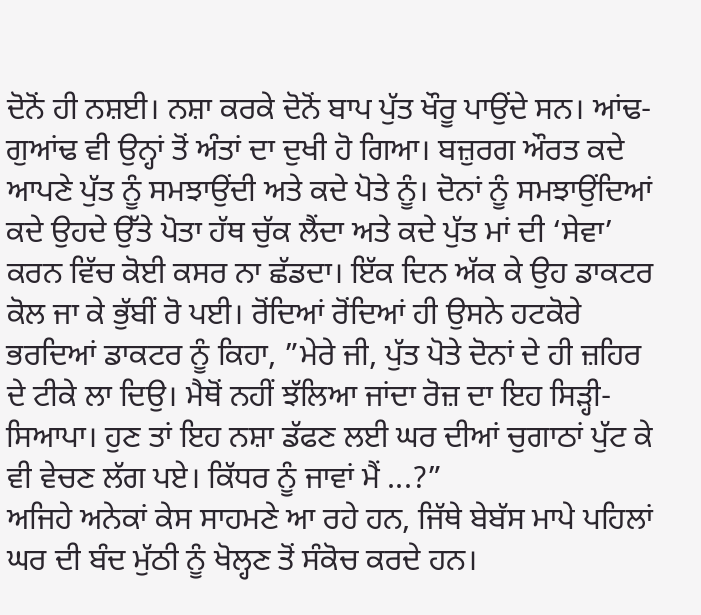ਦੋਨੋਂ ਹੀ ਨਸ਼ਈ। ਨਸ਼ਾ ਕਰਕੇ ਦੋਨੋਂ ਬਾਪ ਪੁੱਤ ਖੌਰੂ ਪਾਉਂਦੇ ਸਨ। ਆਂਢ-ਗੁਆਂਢ ਵੀ ਉਨ੍ਹਾਂ ਤੋਂ ਅੰਤਾਂ ਦਾ ਦੁਖੀ ਹੋ ਗਿਆ। ਬਜ਼ੁਰਗ ਔਰਤ ਕਦੇ ਆਪਣੇ ਪੁੱਤ ਨੂੰ ਸਮਝਾਉਂਦੀ ਅਤੇ ਕਦੇ ਪੋਤੇ ਨੂੰ। ਦੋਨਾਂ ਨੂੰ ਸਮਝਾਉਂਦਿਆਂ ਕਦੇ ਉਹਦੇ ਉੱਤੇ ਪੋਤਾ ਹੱਥ ਚੁੱਕ ਲੈਂਦਾ ਅਤੇ ਕਦੇ ਪੁੱਤ ਮਾਂ ਦੀ ‘ਸੇਵਾ’ ਕਰਨ ਵਿੱਚ ਕੋਈ ਕਸਰ ਨਾ ਛੱਡਦਾ। ਇੱਕ ਦਿਨ ਅੱਕ ਕੇ ਉਹ ਡਾਕਟਰ ਕੋਲ ਜਾ ਕੇ ਭੁੱਬੀਂ ਰੋ ਪਈ। ਰੋਂਦਿਆਂ ਰੋਂਦਿਆਂ ਹੀ ਉਸਨੇ ਹਟਕੋਰੇ ਭਰਦਿਆਂ ਡਾਕਟਰ ਨੂੰ ਕਿਹਾ, ”ਮੇਰੇ ਜੀ, ਪੁੱਤ ਪੋਤੇ ਦੋਨਾਂ ਦੇ ਹੀ ਜ਼ਹਿਰ ਦੇ ਟੀਕੇ ਲਾ ਦਿਉ। ਮੈਥੋਂ ਨਹੀਂ ਝੱਲਿਆ ਜਾਂਦਾ ਰੋਜ਼ ਦਾ ਇਹ ਸਿੜ੍ਹੀ-ਸਿਆਪਾ। ਹੁਣ ਤਾਂ ਇਹ ਨਸ਼ਾ ਡੱਫਣ ਲਈ ਘਰ ਦੀਆਂ ਚੁਗਾਠਾਂ ਪੁੱਟ ਕੇ ਵੀ ਵੇਚਣ ਲੱਗ ਪਏ। ਕਿੱਧਰ ਨੂੰ ਜਾਵਾਂ ਮੈਂ ...?”
ਅਜਿਹੇ ਅਨੇਕਾਂ ਕੇਸ ਸਾਹਮਣੇ ਆ ਰਹੇ ਹਨ, ਜਿੱਥੇ ਬੇਬੱਸ ਮਾਪੇ ਪਹਿਲਾਂ ਘਰ ਦੀ ਬੰਦ ਮੁੱਠੀ ਨੂੰ ਖੋਲ੍ਹਣ ਤੋਂ ਸੰਕੋਚ ਕਰਦੇ ਹਨ।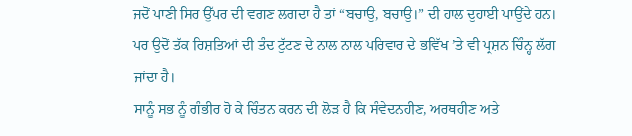ਜਦੋਂ ਪਾਣੀ ਸਿਰ ਉੱਪਰ ਦੀ ਵਗਣ ਲਗਦਾ ਹੈ ਤਾਂ “ਬਚਾਉ, ਬਚਾਉ।” ਦੀ ਹਾਲ ਦੁਹਾਈ ਪਾਉਂਦੇ ਹਨ। ਪਰ ਉਦੋਂ ਤੱਕ ਰਿਸ਼ਤਿਆਂ ਦੀ ਤੰਦ ਟੁੱਟਣ ਦੇ ਨਾਲ ਨਾਲ ਪਰਿਵਾਰ ਦੇ ਭਵਿੱਖ ’ਤੇ ਵੀ ਪ੍ਰਸ਼ਨ ਚਿੰਨ੍ਹ ਲੱਗ ਜਾਂਦਾ ਹੈ।
ਸਾਨੂੰ ਸਭ ਨੂੰ ਗੰਭੀਰ ਹੋ ਕੇ ਚਿੰਤਨ ਕਰਨ ਦੀ ਲੋੜ ਹੈ ਕਿ ਸੰਵੇਦਨਹੀਣ, ਅਰਥਹੀਣ ਅਤੇ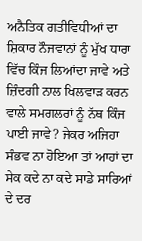ਅਨੈਤਿਕ ਗਤੀਵਿਧੀਆਂ ਦਾ ਸ਼ਿਕਾਰ ਨੌਜਵਾਨਾਂ ਨੂੰ ਮੁੱਖ ਧਾਰਾ ਵਿੱਚ ਕਿੰਜ ਲਿਆਂਦਾ ਜਾਵੇ ਅਤੇ ਜ਼ਿੰਦਗੀ ਨਾਲ ਖਿਲਵਾੜ ਕਰਨ ਵਾਲੇ ਸਮਗਲਰਾਂ ਨੂੰ ਨੱਥ ਕਿੰਜ ਪਾਈ ਜਾਵੇ? ਜੇਕਰ ਅਜਿਹਾ ਸੰਭਵ ਨਾ ਹੋਇਆ ਤਾਂ ਆਹਾਂ ਦਾ ਸੇਕ ਕਦੇ ਨਾ ਕਦੇ ਸਾਡੇ ਸਾਰਿਆਂ ਦੇ ਦਰ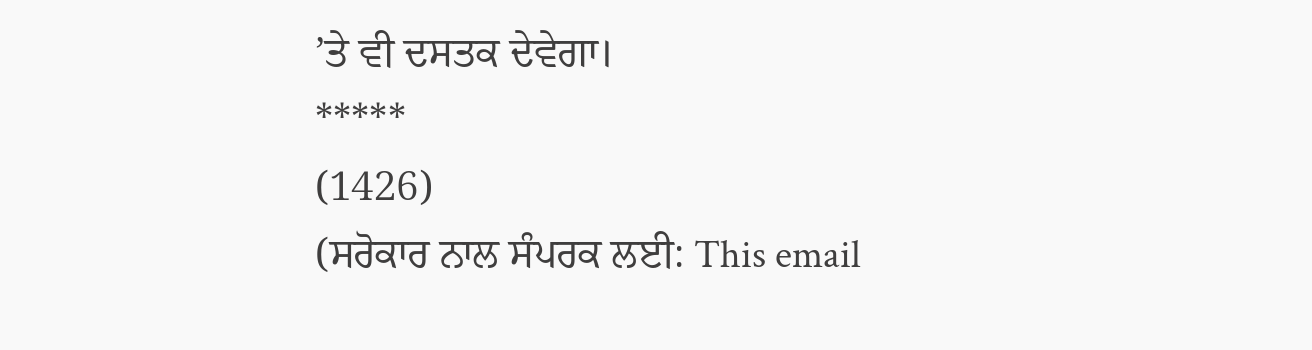’ਤੇ ਵੀ ਦਸਤਕ ਦੇਵੇਗਾ।
*****
(1426)
(ਸਰੋਕਾਰ ਨਾਲ ਸੰਪਰਕ ਲਈ: This email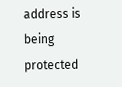address is being protected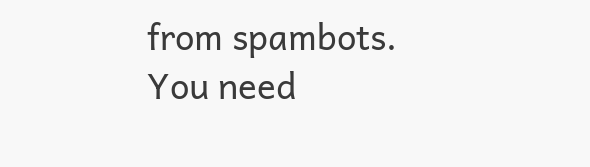from spambots. You need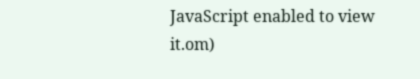JavaScript enabled to view it.om)